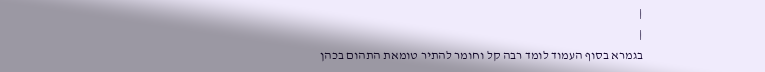|
|
בגמרא בסוף העמוד לומד רבה קל וחומר להתיר טומאת התהום בכהן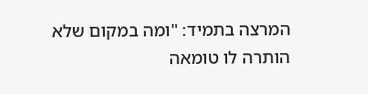המרצה בתמיד: "ומה במקום שלא הותרה לו טומאה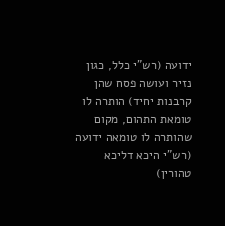ידועה (רש"י כלל, כגון נזיר ועושה פסח שהן קרבנות יחיד) הותרה לו טומאת התהום, מקום שהותרה לו טומאה ידועה (רש"י היכא דליכא טהורין)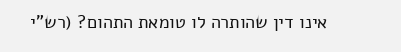אינו דין שהותרה לו טומאת התהום? (רש"י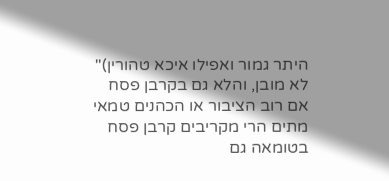היתר גמור ואפילו איכא טהורין)" לא מובן, והלא גם בקרבן פסח אם רוב הציבור או הכהנים טמאי מתים הרי מקריבים קרבן פסח בטומאה גם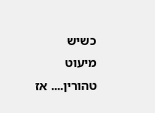כשיש מיעוט טהורין.... אז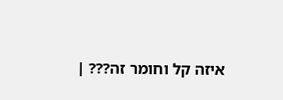איזה קל וחומר זה??? |